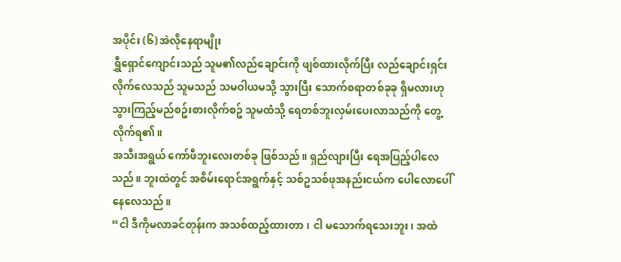အပိုင်း (၆) အဲလိုနေရာမျိုး
ရွှီရှောင်ကျောင်းသည် သူမ၏လည်ချောင်းကို ဖျစ်ထားလိုက်ပြီး လည်ချောင်းရှင်းလိုက်လေသည် သူမသည် သမဝါယမသို့ သွားပြီး သောက်စရာတစ်ခုခု ရှိမလားဟု သွားကြည့်မည်စဥ်းစားလိုက်စဥ် သူမထံသို့ ရေတစ်ဘူးလှမ်းပေးလာသည်ကို တွေ့လိုက်ရ၏။
အသီးအရွယ် ကော်ဖီဘူးလေးတစ်ခု ဖြစ်သည်။ ရှည်လျားပြီး ရေအပြည့်ပါလေသည်။ ဘူးထဲတွင် အစိမ်းရောင်အရွက်နှင့် သစ်ဥသစ်ဖုအနည်းငယ်က ပေါလောပေါ်နေလေသည်။
“ငါ ဒီကိုမလာခင်တုန်းက အသစ်ထည့်ထားတာ၊ ငါ မသောက်ရသေးဘူး၊ အထဲ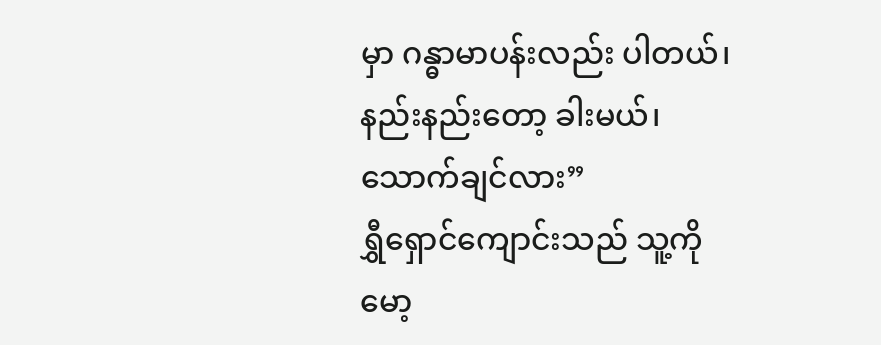မှာ ဂန္ဓာမာပန်းလည်း ပါတယ်၊ နည်းနည်းတော့ ခါးမယ်၊ သောက်ချင်လား”
ရွှီရှောင်ကျောင်းသည် သူ့ကို မော့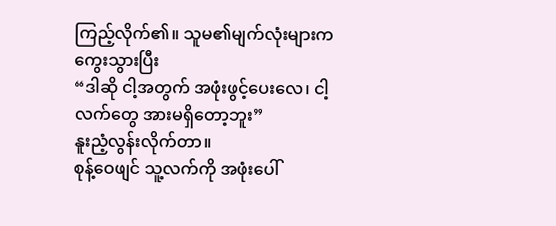ကြည့်လိုက်၏။ သူမ၏မျက်လုံးများက ကွေးသွားပြီး
“ဒါဆို ငါ့အတွက် အဖုံးဖွင့်ပေးလေ၊ ငါ့လက်တွေ အားမရှိတော့ဘူး”
နူးညံ့လွန်းလိုက်တာ။
စုန့်ဝေဖျင် သူ့လက်ကို အဖုံးပေါ်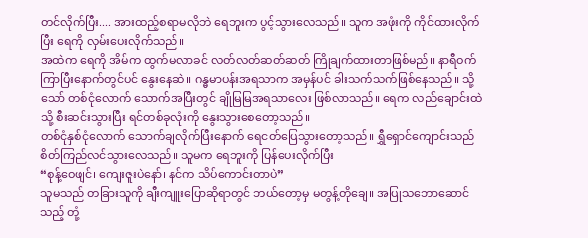တင်လိုက်ပြီး.... အားထည့်စရာမလိုဘဲ ရေဘူးက ပွင့်သွားလေသည်။ သူက အဖုံးကို ကိုင်ထားလိုက်ပြီး ရေကို လှမ်းပေးလိုက်သည်။
အထဲက ရေကို အိမ်က ထွက်မလာခင် လတ်လတ်ဆတ်ဆတ် ကြိုချက်ထားတာဖြစ်မည်။ နာရီဝက် ကြာပြီးနောက်တွင်ပင် နွေးနေဆဲ။ ဂန္ဓမာပန်းအရသာက အမှန်ပင် ခါးသက်သက်ဖြစ်နေသည်။ သို့သော် တစ်ငုံလောက် သောက်အပြီးတွင် ချိုမြမြအရသာလေး ဖြစ်လာသည်။ ရေက လည်ချောင်းထဲသို့ စီးဆင်းသွားပြီး ရင်တစ်ခုလုံးကို နွေးသွားစေတော့သည်။
တစ်ငုံနှစ်ငုံလောက် သောက်ချလိုက်ပြီးနောက် ရေငတ်ပြေသွားတော့သည်။ ရွှီရှောင်ကျောင်းသည် စိတ်ကြည်လင်သွားလေသည်။ သူမက ရေဘူးကို ပြန်ပေးလိုက်ပြီး
“စုန့်ဝေဖျင်၊ ကျေးဇူးပဲနော်၊ နင်က သိပ်ကောင်းတာပဲ”
သူမသည် တခြားသူကို ချီးကျူးပြောဆိုရာတွင် ဘယ်တော့မှ မတွန့်တိုချေ။ အပြုသဘောဆောင်သည့် တုံ့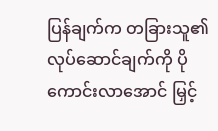ပြန်ချက်က တခြားသူ၏လုပ်ဆောင်ချက်ကို ပိုကောင်းလာအောင် မြှင့်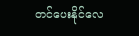တင်ပေးနိုင်လေ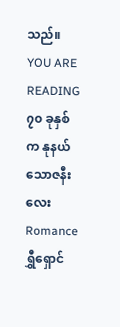သည်။
YOU ARE READING
၇၀ ခုနှစ်က နုနယ်သောဇနီးလေး
Romanceရွှီရှောင်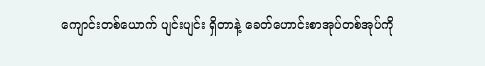ကျောင်းတစ်ယောက် ပျင်းပျင်း ရှိတာနဲ့ ခေတ်ဟောင်းစာအုပ်တစ်အုပ်ကို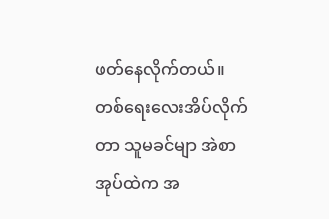ဖတ်နေလိုက်တယ်။ တစ်ရေးလေးအိပ်လိုက်တာ သူမခင်မျာ အဲစာအုပ်ထဲက အ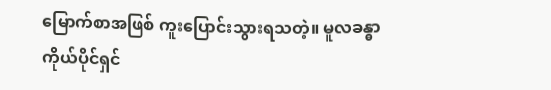မြောက်စာအဖြစ် ကူးပြောင်းသွားရသတဲ့။ မူလခန္ဓာကိုယ်ပိုင်ရှင်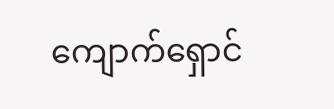ကျောက်ရှောင်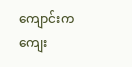ကျောင်းက ကျေး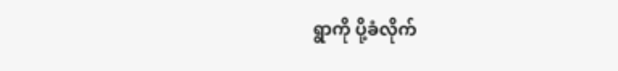ရွာကို ပို့ခံလိုက်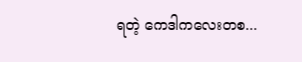ရတဲ့ ကေဒါကလေးတစ...